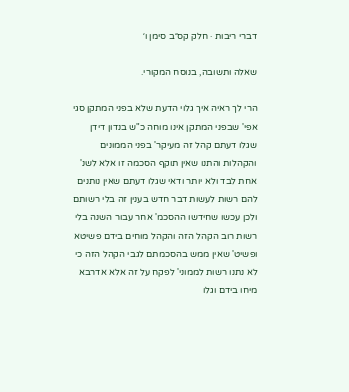דברי ריבות · חלק קס״ב סימן ו׳

שאלה ותשובה, בנוסח המקורי.

הרי לך ראיה איך גלוי הדעת שלא בפני המתקן סגי אפי' שבפני המתקן אינו מוחה כ"ש בנדון דידן שגלו דעתם קהל זה מעיקר' בפני הממונים והקהלות והתנו שאין תוקף הסכמה זו אלא לשנ' אחת לבד ולא יותר ודאי שגלו דעתם שאין נותנים להם רשות לעשות דבר חדש בענין זה בלי רשותם ולכן עכשו שחידשו ההסכמ' אחר עבור השנה בלי רשות רוב הקהל הזה והקהל מוחים בידם פשיטא ופשיט' שאין ממש בהסכמתם לגבי הקהל הזה כי לא נתנו רשות לממוני' לפקח על זה אלא אדרבא מיחו בידם וגלו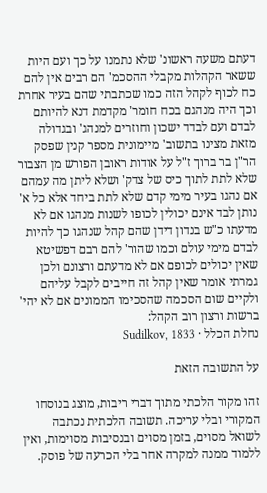דעתם משעה ראשונ' שלא נתמנו על כך ועם היות ששאר הקהלות מקבלי ההסכמ' הם רבים אין להם כח לכוף לקהל הזה כמו שכתבתי שהם בעיר אחרת וכך היה מנהגם בכח חומר' מקדמת דנא להיותם לבדם ועם לבדד ישכון וחוזרים למנהג' ובגדולה מזאת מצינו בתשוב' מיימונית מספר קנין שפסק הר"ן בר ברוך ז"ל על אודות ראובן הפורש מן הצבור שלא לתת לתוך כיס של צדק' ושלא ליתן מה עמהם אם נהגו בעיר מימי קדם שלא לתת ביחד אלא כל א' נותן לבד אינם יכולין לכופו לשנות מנהגו אם לא מדעתו כ"ש בנדון דידן שהם קהל שנהגו כך להיות לבדם מימי עולם וכמו שהור' להם רבם דפשיטא שאין יכולים לכופם אם לא מדעתם ורצונם ולכן גמרתי אומר שאין קהל זה חייבים לקבל עליהם ולקיים שום הסכמה שהסכימו הממונים אם לא יהי' ברשות ורצון רוב הקהל:
נחלת הכלל · Sudilkov, 1833

על התשובה הזאת

זהו מקור הלכתי מתוך דברי ריבות, מוצג בנוסחו המקורי ובלי עריכה. תשובה הלכתית נכתבה לשואל מסוים, בזמן מסוים ובנסיבות מסוימות, ואין ללמוד ממנה למקרה אחר בלי הכרעה של פוסק.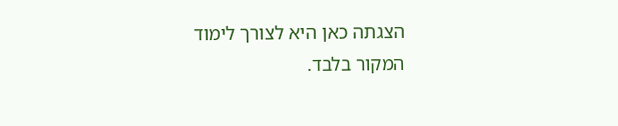הצגתה כאן היא לצורך לימוד המקור בלבד.